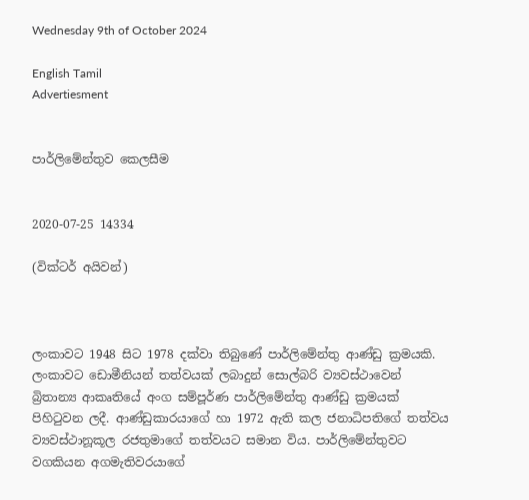Wednesday 9th of October 2024

English Tamil
Advertiesment


පාර්ලිමේන්තුව කෙලසීම


2020-07-25 14334

(වික්ටර් අයිවන්)



ලංකාවට 1948 සිට 1978 දක්වා තිබුණේ පාර්ලිමේන්තු ආණ්ඩු ක්‍රමයකි. ලංකාවට ඩොමීනියන් තත්වයක් ලබාදුන් සොල්බරි ව්‍යවස්ථාවෙන් බ්‍රිතාන්‍ය ආකෘතියේ අංග සම්පූර්ණ පාර්ලිමේන්තු ආණ්ඩු ක්‍රමයක් පිහිටුවන ලදී. ආණ්ඩුකාරයාගේ හා 1972 ඇති කල ජනාධිපතිගේ තත්වය ව්‍යවස්ථානූකූල රජතුමාගේ තත්වයට සමාන විය. පාර්ලිමේන්තුවට වගකියන අගමැතිවරයාගේ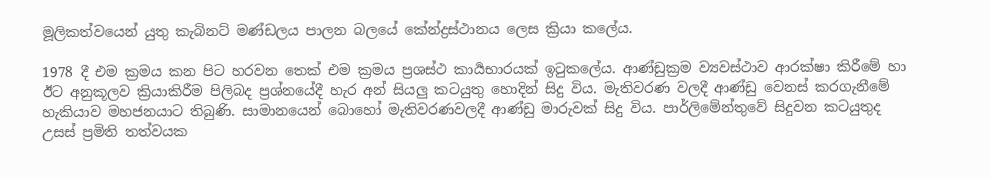මූලිකත්වයෙන් යුතු කැබිනට් මණ්ඩලය පාලන බලයේ කේන්ද්‍රස්ථානය ලෙස ක්‍රියා කලේය.

1978 දී එම ක්‍රමය කන පිට හරවන තෙක් එම ක්‍රමය ප්‍රශස්ථ කාර්‍යභාරයක් ඉටුකලේය. ආණ්ඩුක්‍රම ව්‍යවස්ථාව ආරක්ෂා කිරීමේ හා ඊට අනුකූලව ක්‍රියාකිරීම පිලිබද ප්‍රශ්නයේදී හැර අන් සියලු කටයුතු හොදින් සිදු විය. මැතිවරණ වලදී ආණ්ඩු වෙනස් කරගැනීමේ හැකියාව මහජනයාට තිබුණි. සාමානයෙන් බොහෝ මැතිවරණවලදී ආණ්ඩු මාරුවක් සිදු විය. පාර්ලිමේන්තුවේ සිදුවන කටයුතුද උසස් ප්‍රමිති තත්වයක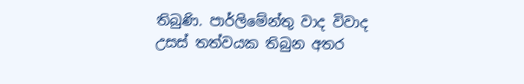තිබුණි. පාර්ලිමේන්තු වාද විවාද උසස් තත්වයක තිබුන අතර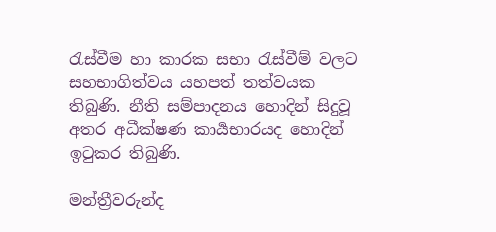රැස්වීම හා කාරක සභා රැස්වීම් වලට සහභාගිත්වය යහපත් තත්වයක තිබුණි. නීති සම්පාදනය හොදින් සිදුවූ අතර අධීක්ෂණ කාර්‍යභාරයද හොදින් ඉටුකර තිබුණි.

මන්ත්‍රීවරුන්ද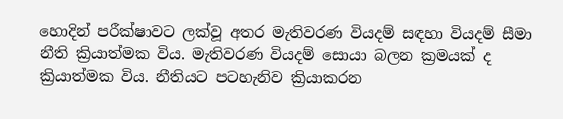හොදින් පරීක්ෂාවට ලක්වූ අතර මැතිවරණ වියදම් සඳහා වියදම් සීමා නීති ක්‍රියාත්මක විය. මැතිවරණ වියදම් සොයා බලන ක්‍රමයක් ද ක්‍රියාත්මක විය. නීතියට පටහැනිව ක්‍රියාකරන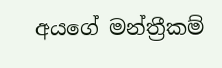අයගේ මන්ත්‍රීකම්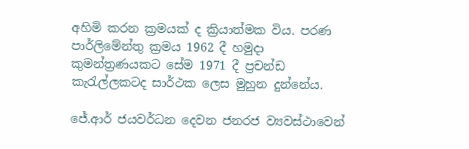අහිමි කරන ක්‍රමයක් ද ක්‍රියාත්මක විය. පරණ පාර්ලිමේන්තු ක්‍රමය 1962 දී හමුදා කුමන්ත්‍රණයකට සේම 1971 දී ප්‍රචන්ඩ කැරැල්ලකටද සාර්ථක ලෙස මුහුන දුන්නේය.

ජේ.ආර් ජයවර්ධන දෙවන ජනරජ ව්‍යවස්ථාවෙන්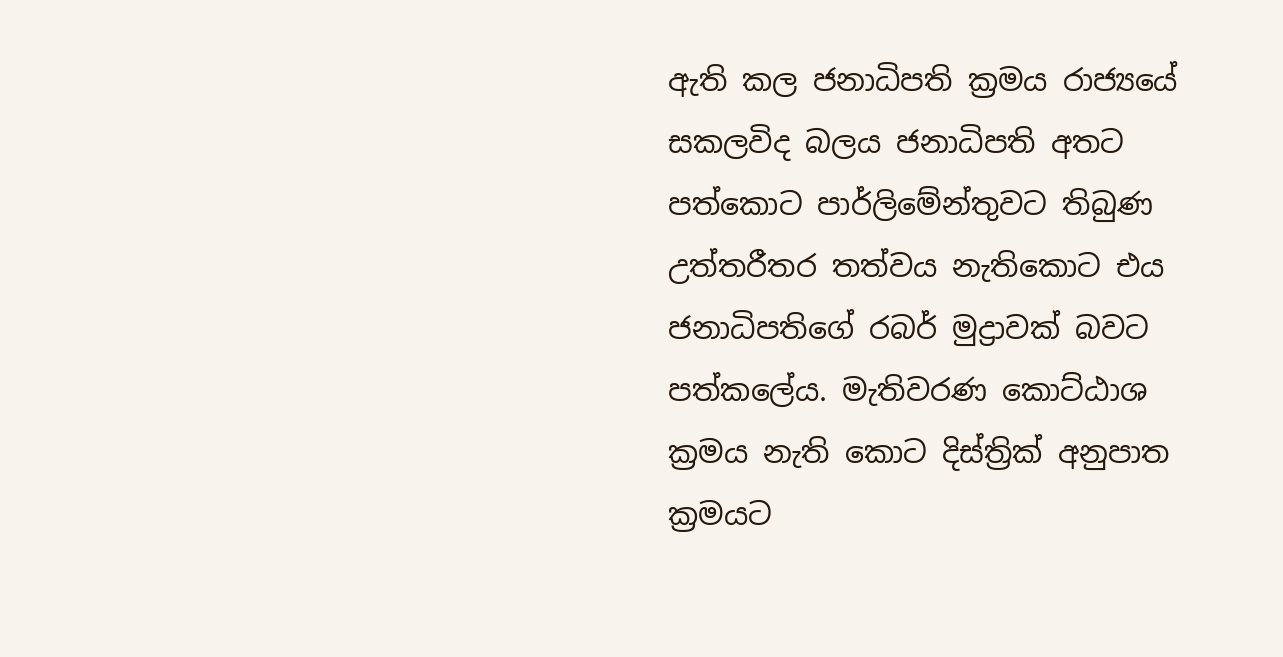ඇති කල ජනාධිපති ක්‍රමය රාජ්‍යයේ සකලවිද බලය ජනාධිපති අතට පත්කොට පාර්ලිමේන්තුවට තිබුණ උත්තරීතර තත්වය නැතිකොට එය ජනාධිපතිගේ රබර් මුද්‍රාවක් බවට පත්කලේය. මැතිවරණ කොට්ඨාශ ක්‍රමය නැති කොට දිස්ත්‍රික් අනුපාත ක්‍රමයට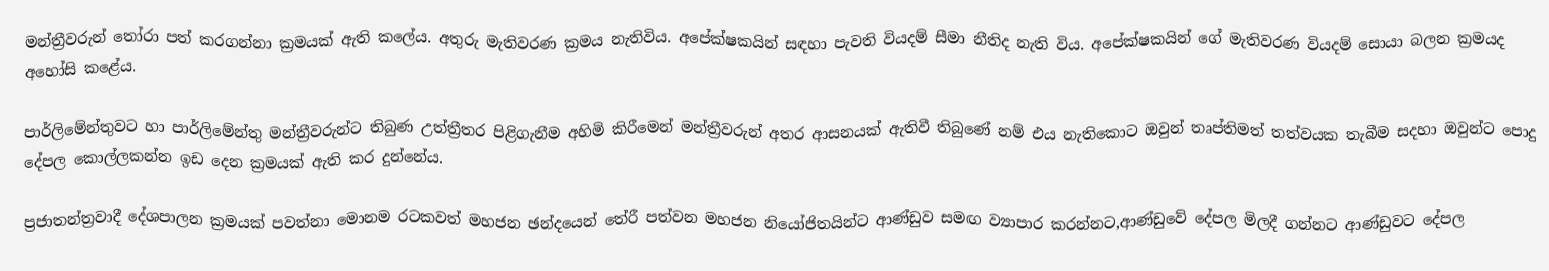මන්ත්‍රීවරුන් තෝරා පත් කරගන්නා ක්‍රමයක් ඇති කලේය. අතුරු මැතිවරණ ක්‍රමය නැතිවිය. අපේක්ෂකයින් සඳහා පැවති වියදම් සීමා නීතිද නැති විය. අපේක්ෂකයින් ගේ මැතිවරණ වියදම් සොයා බලන ක්‍රමයද අහෝසි කළේය.

පාර්ලිමේන්තුවට හා පාර්ලිමේන්තු මන්ත්‍රීවරුන්ට තිබුණ උත්ත්‍රීතර පිළිගැනීම අහිමි කිරීමෙන් මන්ත්‍රීවරුන් අතර ආසනයක් ඇතිවී තිබුණේ නම් එය නැතිකොට ඔවුන් තෘප්තිමත් තත්වයක තැබීම සදහා ඔවුන්ට පොදු දේපල කොල්ලකන්න ඉඩ දෙන ක්‍රමයක් ඇති කර දුන්නේය.

ප්‍රජාතන්ත්‍රවාදී දේශපාලන ක්‍රමයක් පවත්නා මොනම රටකවත් මහජන ඡන්දයෙන් තේරී පත්වන මහජන නියෝජිතයින්ට ආණ්ඩුව සමඟ ව්‍යාපාර කරන්නට,ආණ්ඩුවේ දේපල මිලදී ගන්නට ආණ්ඩුවට දේපල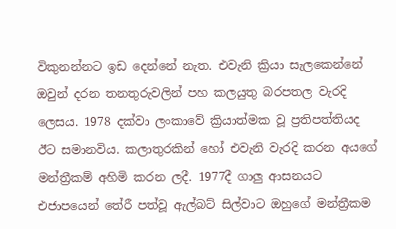විකුනන්නට ඉඩ දෙන්නේ නැත. එවැනි ක්‍රියා සැලකෙන්නේ ඔවුන් දරන තනතුරුවලින් පහ කලයුතු බරපතල වැරදි ලෙසය. 1978 දක්වා ලංකාවේ ක්‍රියාත්මක වූ ප්‍රතිපත්තියද ඊට සමානවිය. කලාතුරකින් හෝ එවැනි වැරදි කරන අයගේ මන්ත්‍රීකම් අහිමි කරන ලදී. 1977දී ගාලු ආසනයට එජාපයෙන් තේරී පත්වූ ඇල්බට් සිල්වාට ඔහුගේ මන්ත්‍රීකම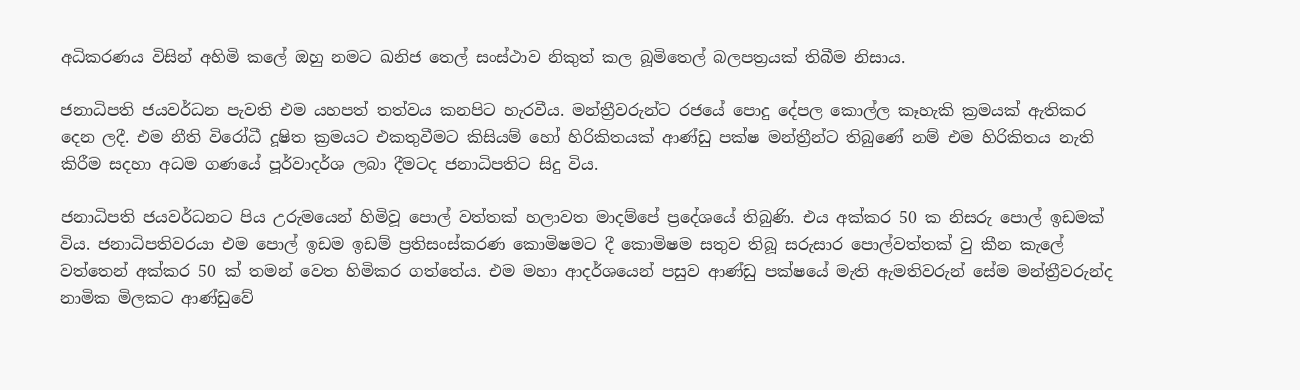අධිකරණය විසින් අහිමි කලේ ඔහු නමට ඛනිජ තෙල් සංස්ථාව නිකුත් කල බූමිතෙල් බලපත්‍රයක් තිබීම නිසාය.

ජනාධිපති ජයවර්ධන පැවති එම යහපත් තත්වය කනපිට හැරවීය. මන්ත්‍රීවරුන්ට රජයේ පොදු දේපල කොල්ල කෑහැකි ක්‍රමයක් ඇතිකර දෙන ලදී. එම නීති විරෝධී දූෂිත ක්‍රමයට එකතුවීමට කිසියම් හෝ හිරිකිතයක් ආණ්ඩු පක්ෂ මන්ත්‍රීන්ට තිබුණේ නම් එම හිරිකිතය නැති කිරීම සදහා අධම ගණයේ පූර්වාදර්ශ ලබා දීමටද ජනාධිපතිට සිදු විය.

ජනාධිපති ජයවර්ධනට පිය උරුමයෙන් හිමිවූ පොල් වත්තක් හලාවත මාදම්පේ ප්‍රදේශයේ තිබුණි. එය අක්කර 50 ක නිසරු පොල් ඉඩමක් විය. ජනාධිපතිවරයා එම පොල් ඉඩම ඉඩම් ප්‍රතිසංස්කරණ කොමිෂමට දී කොමිෂම සතුව තිබූ සරුසාර පොල්වත්තක් වු කීන කැලේ වත්තෙන් අක්කර 50 ක් තමන් වෙත හිමිකර ගත්තේය. එම මහා ආදර්ශයෙන් පසුව ආණ්ඩු පක්ෂයේ මැති ඇමතිවරුන් සේම මන්ත්‍රීවරුන්ද නාමික මිලකට ආණ්ඩුවේ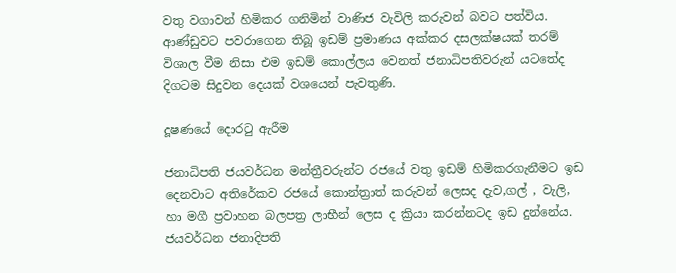වතු වගාවන් හිමිකර ගනිමින් වාණිජ වැවිලි කරුවන් බවට පත්විය. ආණ්ඩුවට පවරාගෙන තිබූ ඉඩම් ප්‍රමාණය අක්කර දසලක්ෂයක් තරම් විශාල වීම නිසා එම ඉඩම් කොල්ලය වෙනත් ජනාධිපතිවරුන් යටතේද දිගටම සිදුවන දෙයක් වශයෙන් පැවතුණි.

දූෂණයේ දොරටු ඇරීම

ජනාධිපති ජයවර්ධන මන්ත්‍රීවරුන්ට රජයේ වතු ඉඩම් හිමිකරගැනීමට ඉඩ දෙනවාට අතිරේකව රජයේ කොන්ත්‍රාත් කරුවන් ලෙසද දැව,ගල් , වැලි, හා මගී ප්‍රවාහන බලපත්‍ර ලාභීන් ලෙස ද ක්‍රියා කරන්නටද ඉඩ දුන්නේය. ජයවර්ධන ජනාදිපති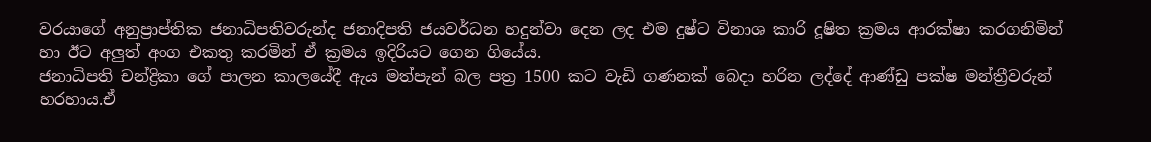වරයාගේ අනුප්‍රාප්තික ජනාධිපතිවරුන්ද ජනාදිපති ජයවර්ධන හදුන්වා දෙන ලද එම දුෂ්ට විනාශ කාරි දූෂිත ක්‍රමය ආරක්ෂා කරගනිමින් හා ඊට අලුත් අංග එකතු කරමින් ඒ ක්‍රමය ඉදිරියට ගෙන ගියේය.
ජනාධිපති චන්ද්‍රිකා ගේ පාලන කාලයේදී ඇය මත්පැන් බල පත්‍ර 1500 කට වැඩි ගණනක් බෙදා හරින ලද්දේ ආණ්ඩු පක්ෂ මන්ත්‍රීවරුන් හරහාය.ඒ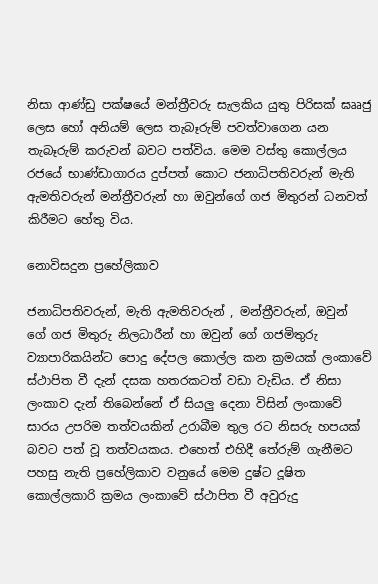නිසා ආණ්ඩු පක්ෂයේ මන්ත්‍රීවරු සැලකිය යුතු පිරිසක් ඝෲජු ලෙස හෝ අනියම් ලෙස තැබෑරුම් පවත්වාගෙන යන තැබෑරුම් කරුවන් බවට පත්විය. මෙම වස්තු කොල්ලය රජයේ භාණ්ඩාගාරය දුප්පත් කොට ජනාධිපතිවරුන් මැති ඇමතිවරුන් මන්ත්‍රීවරුන් හා ඔවුන්ගේ ගජ මිතුරන් ධනවත් කිරීමට හේතු විය.

නොවිසදුන ප්‍ර‍හේලිකාව

ජනාධිපතිවරුන්, මැති ඇමතිවරුන් , මන්ත්‍රීවරුන්, ඔවුන් ගේ ගජ මිතුරු නිලධාරීන් හා ඔවුන් ගේ ගජමිතුරු ව්‍යාපාරිකයින්ට පොදු දේපල කොල්ල කන ක්‍රමයක් ලංකාවේ ස්ථාපිත වී දැන් දසක හතරකටත් වඩා වැඩිය. ඒ නිසා ලංකාව දැන් තිබෙන්නේ ඒ සියලු දෙනා විසින් ලංකාවේ සාරය උපරිම තත්වයකින් උරාබීම තුල රට නිසරු හපයක් බවට පත් වූ තත්වයකය. එහෙත් එහිදී තේරුම් ගැනීමට පහසු නැති ප්‍රහේලිකාව වනුයේ මෙම දුෂ්ට දූෂිත කොල්ලකාරි ක්‍රමය ලංකාවේ ස්ථාපිත වී අවුරුදු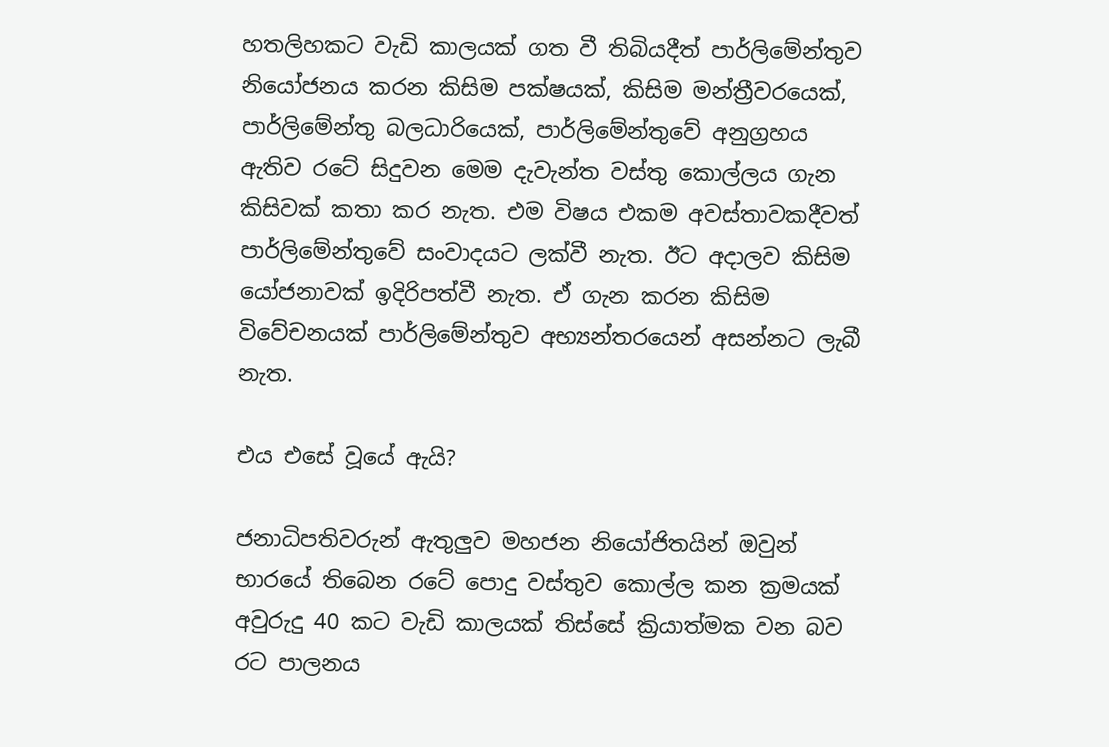හතලිහකට වැඩි කාලයක් ගත වී තිබියදීත් පාර්ලිමේන්තුව නියෝජනය කරන කිසිම පක්ෂයක්, කිසිම මන්ත්‍රීවරයෙක්, පාර්ලිමේන්තු බලධාරියෙක්, පාර්ලිමේන්තුවේ අනුග්‍රහය ඇතිව රටේ සිදුවන මෙම දැවැන්ත වස්තු කොල්ලය ගැන කිසිවක් කතා කර නැත. එම විෂය එකම අවස්තාවකදීවත් පාර්ලිමේන්තුවේ සංවාදයට ලක්වී නැත. ඊට අදාලව කිසිම යෝජනාවක් ඉදිරිපත්වී නැත. ඒ ගැන කරන කිසිම විවේචනයක් පාර්ලිමේන්තුව අභ්‍යන්තරයෙන් අසන්නට ලැබී නැත.

එය එසේ වූයේ ඇයි?

ජනාධිපතිවරුන් ඇතුලුව මහජන නියෝජිතයින් ඔවුන් භාරයේ තිබෙන රටේ පොදු වස්තුව කොල්ල කන ක්‍රමයක් අවුරුදු 40 කට වැඩි කාලයක් තිස්සේ ක්‍රියාත්මක වන බව රට පාලනය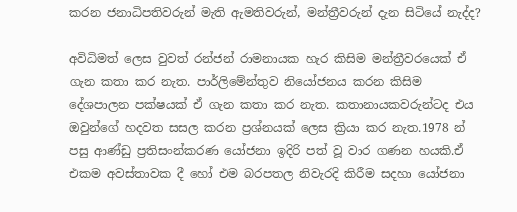කරන ජනාධිපතිවරුන් මැති ඇමතිවරුන්, මන්ත්‍රීවරුන් දැන සිටියේ නැද්ද?

අවිධිමත් ලෙස වුවත් රන්ජන් රාමනායක හැර කිසිම මන්ත්‍රීවරයෙක් ඒ ගැන කතා කර නැත. පාර්ලිමේන්තුව නියෝජනය කරන කිසිම දේශපාලන පක්ෂයක් ඒ ගැන කතා කර නැත. කතානායකවරුන්ටද එය ඔවුන්ගේ හදවත සසල කරන ප්‍රශ්නයක් ලෙස ක්‍රියා කර නැත.1978 න් පසු ආණ්ඩු ප්‍රතිසංන්කරණ යෝජනා ඉදිරි පත් වූ වාර ගණන හයකි.ඒ එකම අවස්තාවක දී හෝ එම බරපතල නිවැරදි කිරීම සදහා යෝජනා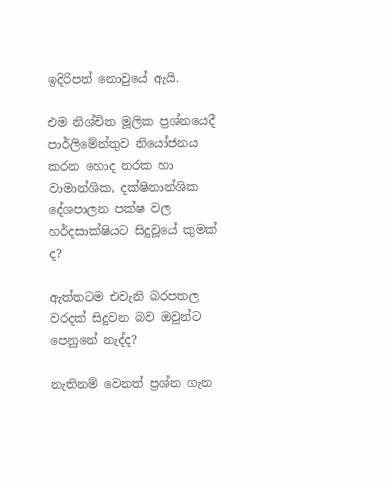ඉදිරිපත් නොවුයේ ඇයි.

එම නිශ්චිත මූලික ප්‍රශ්නයෙදී පාර්ලිමේන්තුව නියෝජනය කරන හොද නරක හා වාමාන්ශික, දක්ෂිනාන්ශික දේශපාලන පක්ෂ වල හර්දසාක්ෂියට සිදුවූයේ කුමක් ද?

ඇත්තටම එවැනි බරපතල වරදක් සිදුවන බව ඔවුන්ට පෙනුනේ නැද්ද?

නැතිනම් වෙනත් ප්‍රශ්න ගැන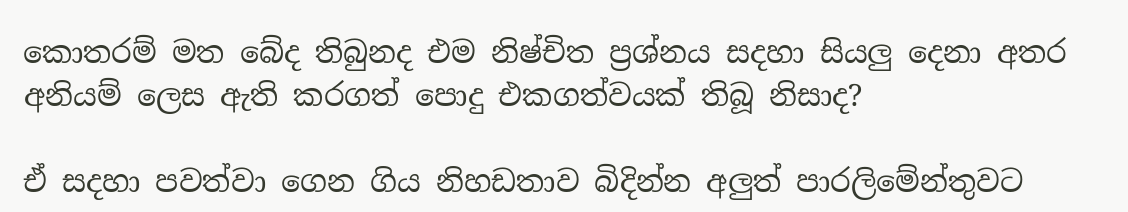කොතරම් මත බේද තිබුනද එම නිෂ්චිත ප්‍රශ්නය සදහා සියලු දෙනා අතර අනියම් ලෙස ඇති කරගත් පොදු එකගත්වයක් තිබූ නිසාද?

ඒ සදහා පවත්වා ගෙන ගිය නිහඩතාව බිදින්න අලුත් පාරලිමේන්තුවට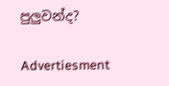පුලුවන්ද?

Advertiesment